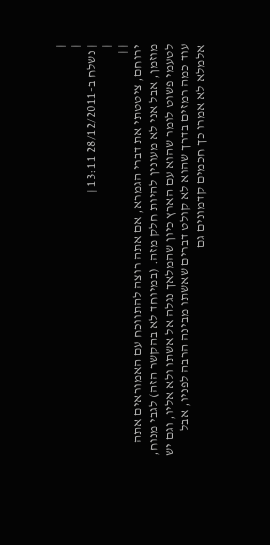|
|
| נשלח ב-28/12/2011 13:11 |
|
| |
ירוחם, ציטטתי את דברי הגמרא, אם אתה רוצה להתווכח עם האמוראים אתה מוזמן, אבל אני לא מעונין להיות חלק מזה. (במיוחד לא בהקשר הזה) לגבי מנוח, לטעמי פשוט לומר שהוא עם הארץ כיון שהמלאך נגלה אל אשתו ולא אליו, וגם יש עוד כמה רמזים בדרך שהוא לא קולט דברים שאשתו מבינה הרבה לפניו, אבל אלמלא לא אמרו כך חכמים קדמונים גם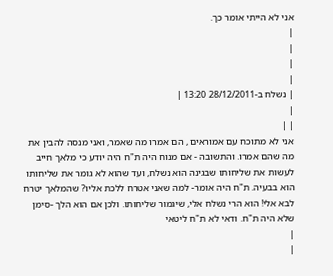אני לא הייתי אומר כך.
|
|
|
|
| נשלח ב-28/12/2011 13:20 |
|
| |
אני לא מתוכח עם אמוראים , הם אמרו מה שאמר, ואני מנסה להבין את מה שהם אמרו. והתשובה - אם מנוח היה ת"ח היה יודע כי מלאך חייב לעשות את שליחותו שבגינה הוא נשלח, ועד שהוא לא גומר את שליחותו הוא בבעיה. ת"ח היה אומר- למה שאני אטרח ללכת אליו? שהמלאך יטרח לבא אלי! הוא הרי נשלח אלי, שיגמור שליחותו. ולכן אם הוא הלך -סימן שלא היה ת"ח. ודאי לא ת"ח ליטאי
|
|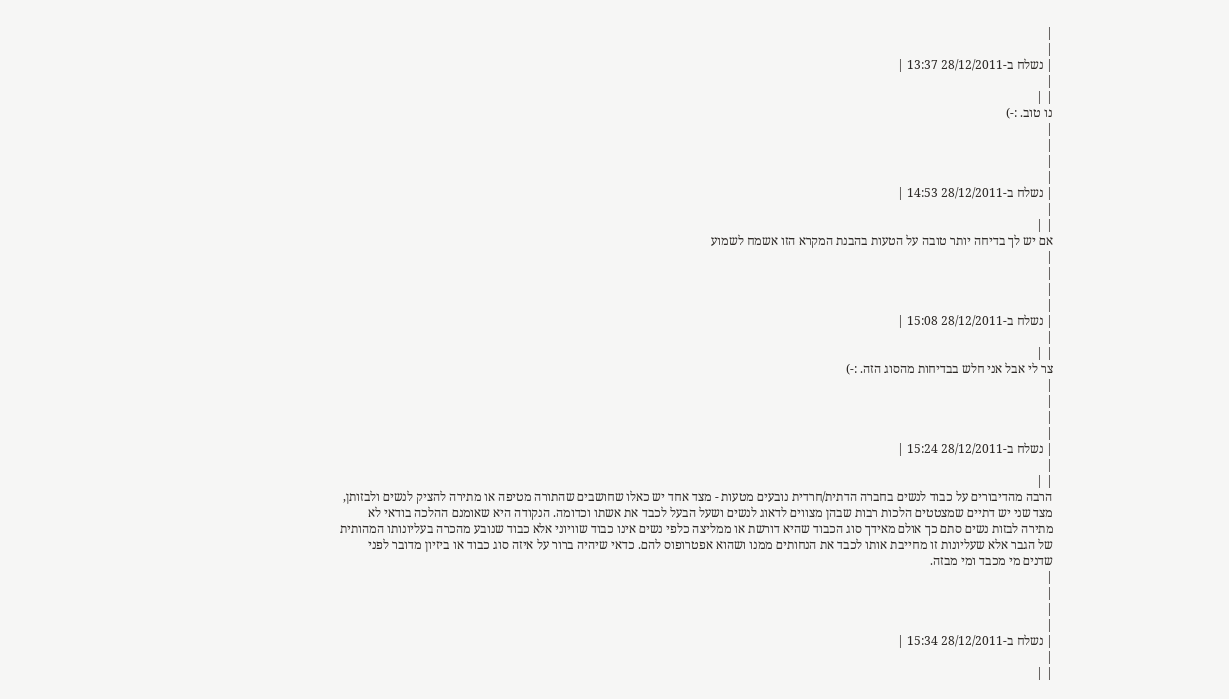|
|
| נשלח ב-28/12/2011 13:37 |
|
| |
נו טוב. :-)
|
|
|
|
| נשלח ב-28/12/2011 14:53 |
|
| |
אם יש לך בדיחה יותר טובה על הטעות בהבנת המקרא הזו אשמח לשמוע
|
|
|
|
| נשלח ב-28/12/2011 15:08 |
|
| |
צר לי אבל אני חלש בבדיחות מהסוג הזה. :-)
|
|
|
|
| נשלח ב-28/12/2011 15:24 |
|
| |
הרבה מהדיבורים על כבוד לנשים בחברה הדתית/חרדית נובעים מטעות - מצד אחד יש כאלו שחושבים שהתורה מטיפה או מתירה להציק לנשים ולבזותן, מצד שני יש דתיים שמצטטים הלכות רבות שבהן מצווים לדאוג לנשים ושעל הבעל לכבד את אשתו וכדומה. הנקודה היא שאומנם ההלכה בודאי לא מתירה לבזות נשים סתם כך אולם מאידך סוג הכבוד שהיא דורשת או ממליצה כלפי נשים אינו כבוד שוויוני אלא כבוד שנובע מהכרה בעליונותו המהותית של הגבר אלא שעליונות זו מחייבת אותו לכבד את הנחותים ממנו ושהוא אפטרופוס להם. כדאי שיהיה ברור על איזה סוג כבוד או ביזיון מדובר לפני שדנים מי מכבד ומי מבזה.
|
|
|
|
| נשלח ב-28/12/2011 15:34 |
|
| |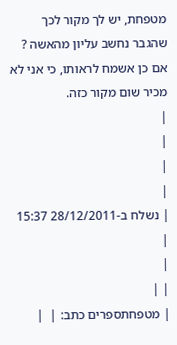מטפחת, יש לך מקור לכך שהגבר נחשב עליון מהאשה ? אם כן אשמח לראותו, כי אני לא מכיר שום מקור כזה.
|
|
|
|
| נשלח ב-28/12/2011 15:37 |
|
| |
| מטפחתספרים כתב: |  |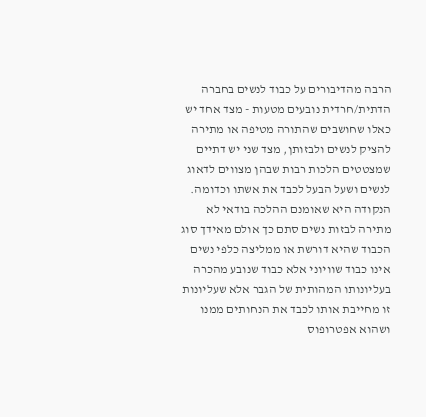הרבה מהדיבורים על כבוד לנשים בחברה הדתית/חרדית נובעים מטעות - מצד אחד יש כאלו שחושבים שהתורה מטיפה או מתירה להציק לנשים ולבזותן, מצד שני יש דתיים שמצטטים הלכות רבות שבהן מצווים לדאוג לנשים ושעל הבעל לכבד את אשתו וכדומה. הנקודה היא שאומנם ההלכה בודאי לא מתירה לבזות נשים סתם כך אולם מאידך סוג הכבוד שהיא דורשת או ממליצה כלפי נשים אינו כבוד שוויוני אלא כבוד שנובע מהכרה בעליונותו המהותית של הגבר אלא שעליונות זו מחייבת אותו לכבד את הנחותים ממנו ושהוא אפטרופוס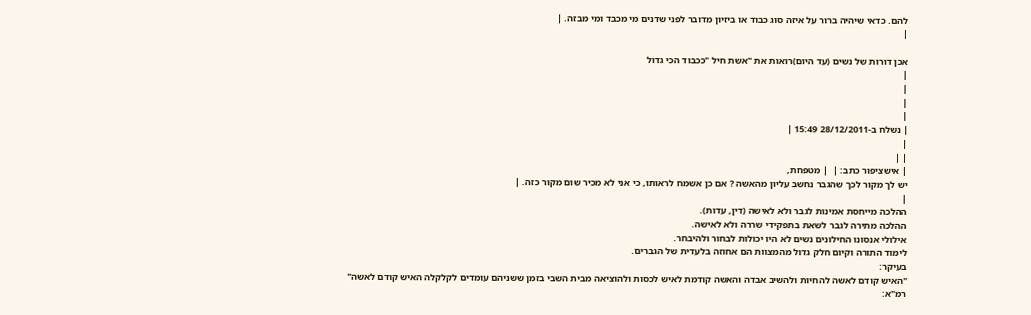להם. כדאי שיהיה ברור על איזה סוג כבוד או ביזיון מדובר לפני שדנים מי מכבד ומי מבזה. |
|

אכן דורות של נשים (עד היום)רואות את "אשת חיל "ככבוד הכי גדול
|
|
|
|
| נשלח ב-28/12/2011 15:49 |
|
| |
| אישציפור כתב: |  | מטפחת,
יש לך מקור לכך שהגבר נחשב עליון מהאשה ? אם כן אשמח לראותו, כי אני לא מכיר שום מקור כזה. |
|
ההלכה מייחסת אמינות לגבר ולא לאישה (דין, עדות).
ההלכה מתירה לגבר לשאת בתפקידי שררה ולא לאישה.
אילולי אנסונו החילונים נשים לא היו יכולות לבחור ולהיבחר.
לימוד התורה וקיום חלק גדול מהמצוות הם אחוזה בלעדית של הגברים.
בעיקר:
"האיש קודם לאשה להחיות ולהשיב אבדה והאשה קודמת לאיש לכסות ולהוציאה מבית השבי בזמן ששניהם עומדים לקלקלה האיש קודם לאשה"
רמ"א: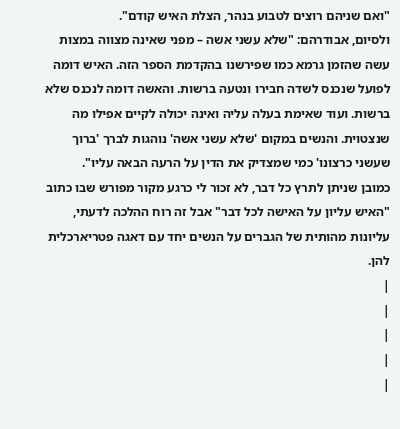"ואם שניהם רוצים לטבוע בנהר, הצלת האיש קודם".
ולסיום, אבודרהם: "שלא עשני אשה – מפני שאינה מצווה במצות עשה שהזמן גרמא כמו שפירשנו בהקדמת הספר הזה. האיש דומה לפועל שנכנס לשדה חבירו ונטעה ברשות. והאשה דומה לנכנס שלא ברשות. ועוד שאימת בעלה עליה ואינה יכולה לקיים אפילו מה שנצטוית. והנשים במקום 'שלא עשני אשה' נוהגות לברך 'ברוך שעשני כרצונו' כמי שמצדיק את הדין על הרעה הבאה עליו".
כמובן שניתן לתרץ כל דבר, לא זכור לי כרגע מקור מפורש שבו כתוב "האיש עליון על האישה לכל דבר" אבל זה רוח ההלכה לדעתי, עליונות מהותית של הגברים על הנשים יחד עם דאגה פטריארכלית להן.
|
|
|
|
|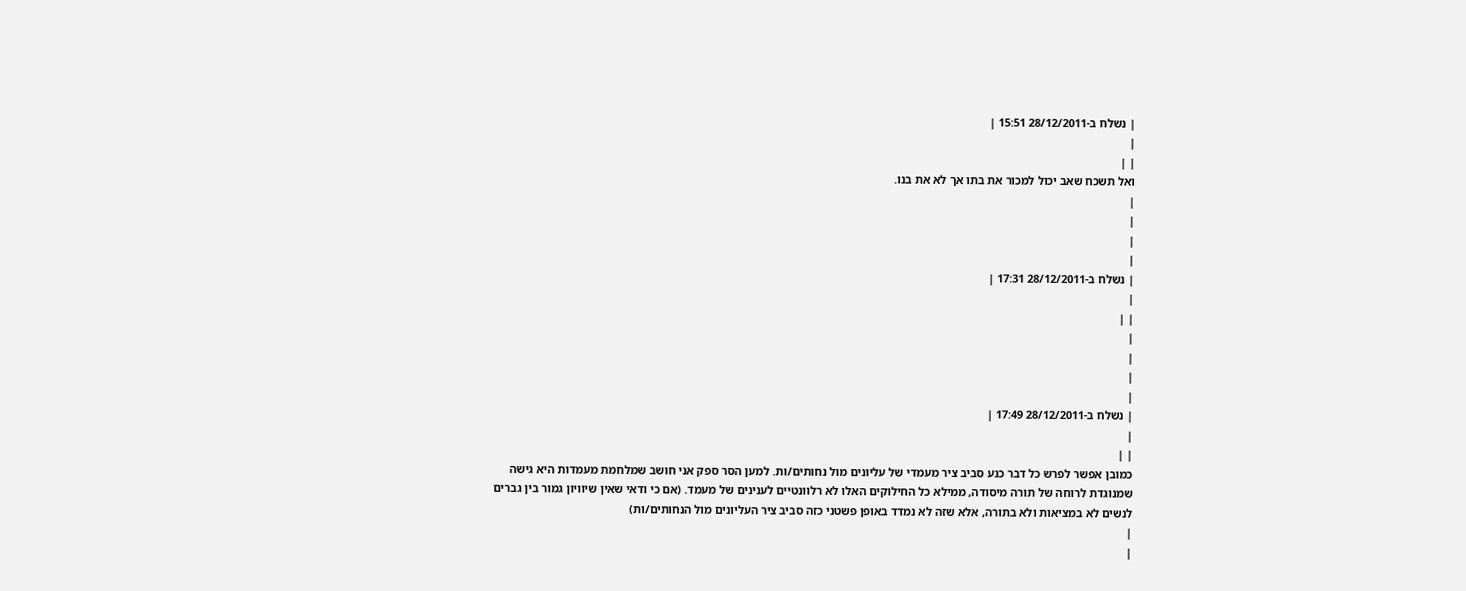| נשלח ב-28/12/2011 15:51 |
|
| |
ואל תשכח שאב יכול למכור את בתו אך לא את בנו.
|
|
|
|
| נשלח ב-28/12/2011 17:31 |
|
| |
|
|
|
|
| נשלח ב-28/12/2011 17:49 |
|
| |
כמובן אפשר לפרש כל דבר כנע סביב ציר מעמדי של עליונים מול נחותים/ות. למען הסר ספק אני חושב שמלחמת מעמדות היא גישה שמנוגדת לרוחה של תורה מיסודה, ממילא כל החילוקים האלו לא רלוונטיים לענינים של מעמד. (אם כי ודאי שאין שיוויון גמור בין גברים לנשים לא במציאות ולא בתורה, אלא שזה לא נמדד באופן פשטני כזה סביב ציר העליונים מול הנחותים/ות)
|
|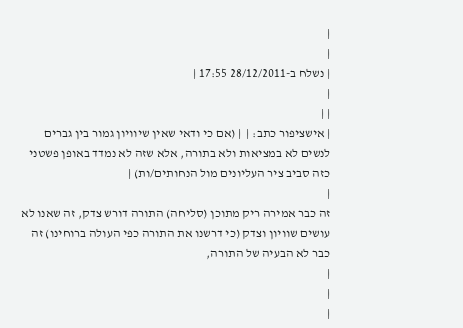|
|
| נשלח ב-28/12/2011 17:55 |
|
| |
| אישציפור כתב: |  | (אם כי ודאי שאין שיוויון גמור בין גברים לנשים לא במציאות ולא בתורה, אלא שזה לא נמדד באופן פשטני כזה סביב ציר העליונים מול הנחותים/ות) |
|
זה כבר אמירה ריק מתוכן (סליחה) התורה דורש צדק, זה שאנו לא עושים שוויון וצדק (כי דרשנו את התורה כפי העולה ברוחינו) זה כבר לא הבעיה של התורה,
|
|
|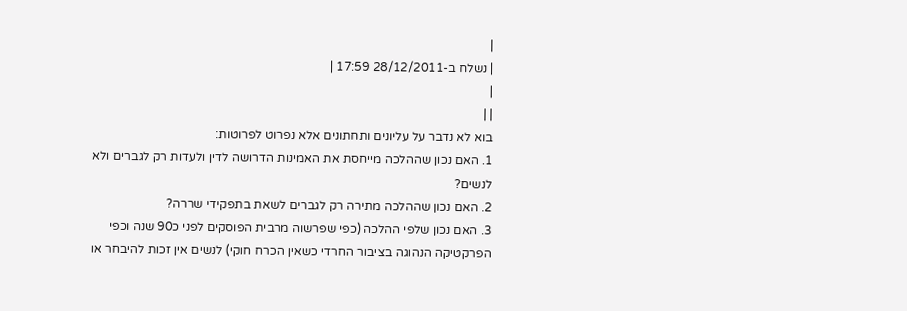|
| נשלח ב-28/12/2011 17:59 |
|
| |
בוא לא נדבר על עליונים ותחתונים אלא נפרוט לפרוטות:
1. האם נכון שההלכה מייחסת את האמינות הדרושה לדין ולעדות רק לגברים ולא לנשים?
2. האם נכון שההלכה מתירה רק לגברים לשאת בתפקידי שררה?
3. האם נכון שלפי ההלכה (כפי שפרשוה מרבית הפוסקים לפני כ90 שנה וכפי הפרקטיקה הנהוגה בציבור החרדי כשאין הכרח חוקי) לנשים אין זכות להיבחר או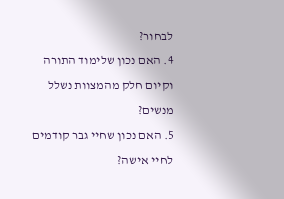לבחור?
4. האם נכון שלימוד התורה וקיום חלק מהמצוות נשלל מנשים?
5. האם נכון שחיי גבר קודמים לחיי אישה?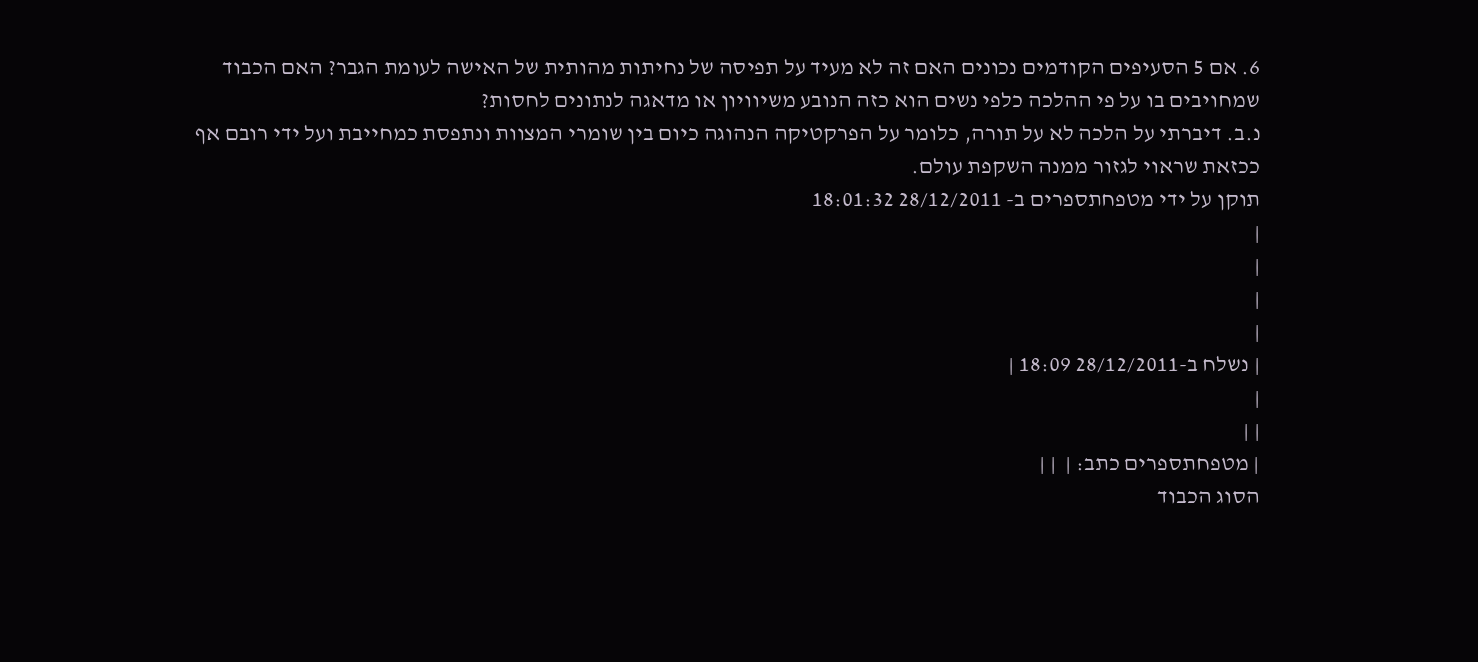6. אם 5 הסעיפים הקודמים נכונים האם זה לא מעיד על תפיסה של נחיתות מהותית של האישה לעומת הגבר? האם הכבוד שמחויבים בו על פי ההלכה כלפי נשים הוא כזה הנובע משיוויון או מדאגה לנתונים לחסות?
נ.ב. דיברתי על הלכה לא על תורה, כלומר על הפרקטיקה הנהוגה כיום בין שומרי המצוות ונתפסת כמחייבת ועל ידי רובם אף ככזאת שראוי לגזור ממנה השקפת עולם.
תוקן על ידי מטפחתספרים ב- 28/12/2011 18:01:32
|
|
|
|
| נשלח ב-28/12/2011 18:09 |
|
| |
| מטפחתספרים כתב: |  | |
הסוג הכבוד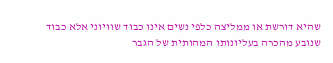שהיא דורשת או ממליצה כלפי נשים אינו כבוד שוויוני אלא כבוד שנובע מהכרה בעליונותו המהותית של הגבר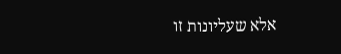אלא שעליונות זו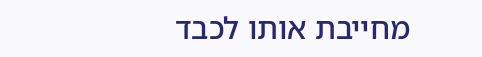מחייבת אותו לכבד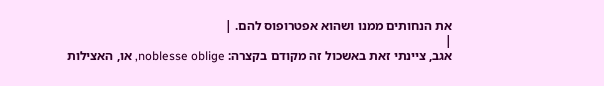את הנחותים ממנו ושהוא אפטרופוס להם. |
|
אגב, ציינתי זאת באשכול זה מקודם בקצרה: noblesse oblige, או, האצילות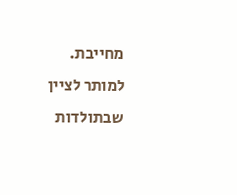מחייבת. למותר לציין שבתולדות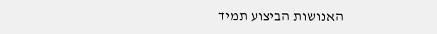האנושות הביצוע תמיד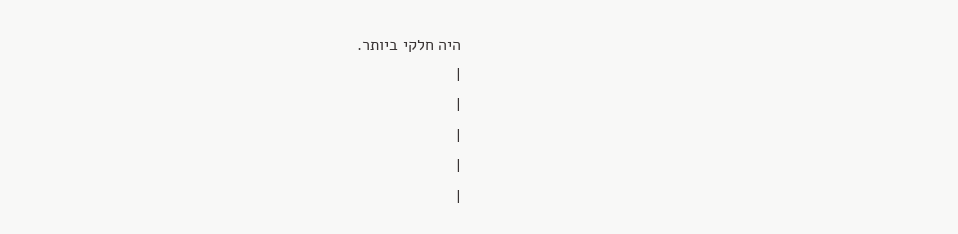היה חלקי ביותר.
|
|
|
|
|